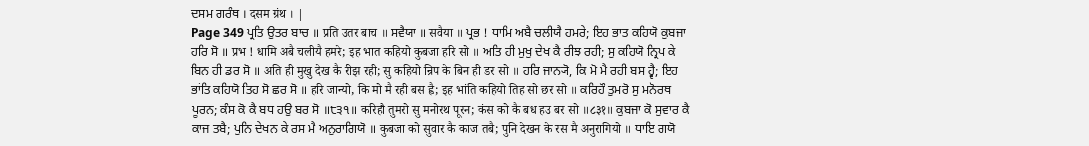ਦਸਮ ਗਰੰਥ । दसम ग्रंथ । |
Page 349 ਪ੍ਰਤਿ ਉਤਰ ਬਾਚ ॥ प्रति उतर बाच ॥ ਸਵੈਯਾ ॥ सवैया ॥ ਪ੍ਰਭ ! ਧਾਮਿ ਅਬੈ ਚਲੀਯੈ ਹਮਰੇ; ਇਹ ਭਾਤ ਕਹਿਯੋ ਕੁਬਜਾ ਹਰਿ ਸੋ ॥ प्रभ ! धामि अबै चलीयै हमरे; इह भात कहियो कुबजा हरि सो ॥ ਅਤਿ ਹੀ ਮੁਖੁ ਦੇਖ ਕੈ ਰੀਝ ਰਹੀ; ਸੁ ਕਹਿਯੋ ਨ੍ਰਿਪ ਕੇ ਬਿਨ ਹੀ ਡਰ ਸੋ ॥ अति ही मुखु देख कै रीझ रही; सु कहियो न्रिप के बिन ही डर सो ॥ ਹਰਿ ਜਾਨ੍ਯੋ, ਕਿ ਮੋ ਮੈ ਰਹੀ ਬਸ ਹ੍ਵੈ; ਇਹ ਭਾਂਤਿ ਕਹਿਯੋ ਤਿਹ ਸੋ ਛਰ ਸੋ ॥ हरि जान्यो, कि मो मै रही बस ह्वै; इह भांति कहियो तिह सो छर सो ॥ ਕਰਿਹੌ ਤੁਮਰੋ ਸੁ ਮਨੋਰਥ ਪੂਰਨ; ਕੰਸ ਕੋ ਕੈ ਬਧ ਹਉ ਬਰ ਸੋ ॥੮੩੧॥ करिहौ तुमरो सु मनोरथ पूरन; कंस को कै बध हउ बर सो ॥८३१॥ ਕੁਬਜਾ ਕੋ ਸੁਵਾਰ ਕੈ ਕਾਜ ਤਬੈ; ਪੁਨਿ ਦੇਖਨ ਕੇ ਰਸ ਮੈ ਅਨੁਰਾਗਿਯੋ ॥ कुबजा को सुवार कै काज तबै; पुनि देखन के रस मै अनुरागियो ॥ ਧਾਇ ਗਯੋ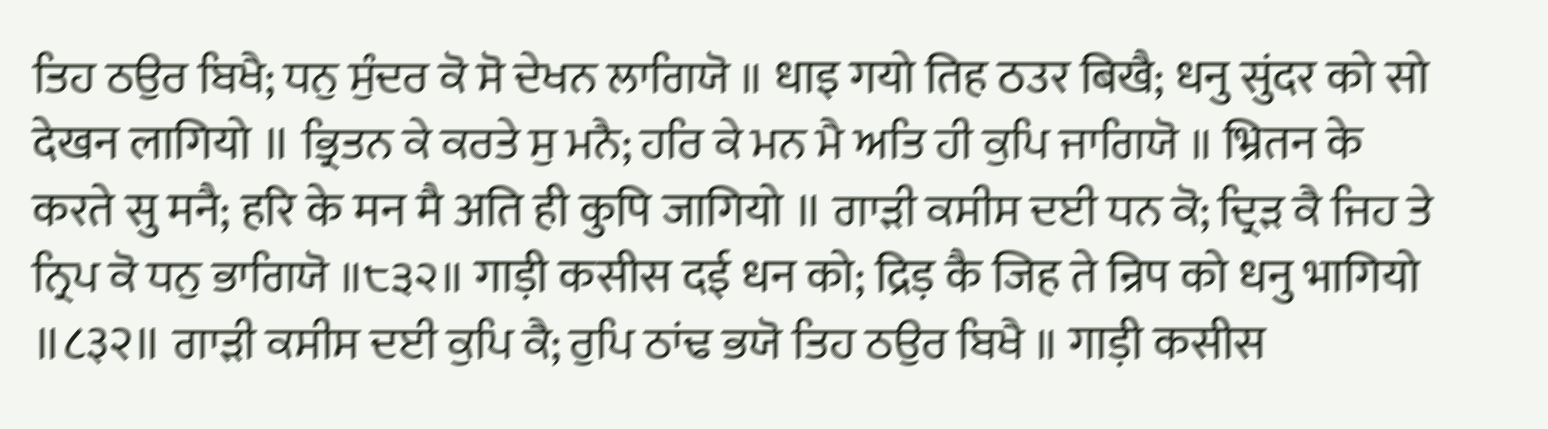ਤਿਹ ਠਉਰ ਬਿਖੈ; ਧਨੁ ਸੁੰਦਰ ਕੋ ਸੋ ਦੇਖਨ ਲਾਗਿਯੋ ॥ धाइ गयो तिह ठउर बिखै; धनु सुंदर को सो देखन लागियो ॥ ਭ੍ਰਿਤਨ ਕੇ ਕਰਤੇ ਸੁ ਮਨੈ; ਹਰਿ ਕੇ ਮਨ ਮੈ ਅਤਿ ਹੀ ਕੁਪਿ ਜਾਗਿਯੋ ॥ भ्रितन के करते सु मनै; हरि के मन मै अति ही कुपि जागियो ॥ ਗਾੜੀ ਕਸੀਸ ਦਈ ਧਨ ਕੋ; ਦ੍ਰਿੜ ਕੈ ਜਿਹ ਤੇ ਨ੍ਰਿਪ ਕੋ ਧਨੁ ਭਾਗਿਯੋ ॥੮੩੨॥ गाड़ी कसीस दई धन को; द्रिड़ कै जिह ते न्रिप को धनु भागियो ॥८३२॥ ਗਾੜੀ ਕਸੀਸ ਦਈ ਕੁਪਿ ਕੈ; ਰੁਪਿ ਠਾਂਢ ਭਯੋ ਤਿਹ ਠਉਰ ਬਿਖੈ ॥ गाड़ी कसीस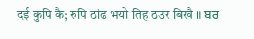दई कुपि कै; रुपि ठांढ भयो तिह ठउर बिखै ॥ ਬਰ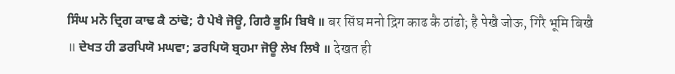ਸਿੰਘ ਮਨੋ ਦ੍ਰਿਗ ਕਾਢ ਕੈ ਠਾਂਢੋ; ਹੈ ਪੇਖੈ ਜੋਊ, ਗਿਰੈ ਭੂਮਿ ਬਿਖੈ ॥ बर सिंघ मनो द्रिग काढ कै ठांढो; है पेखै जोऊ, गिरै भूमि बिखै ॥ ਦੇਖਤ ਹੀ ਡਰਪਿਯੋ ਮਘਵਾ; ਡਰਪਿਯੋ ਬ੍ਰਹਮਾ ਜੋਊ ਲੇਖ ਲਿਖੈ ॥ देखत ही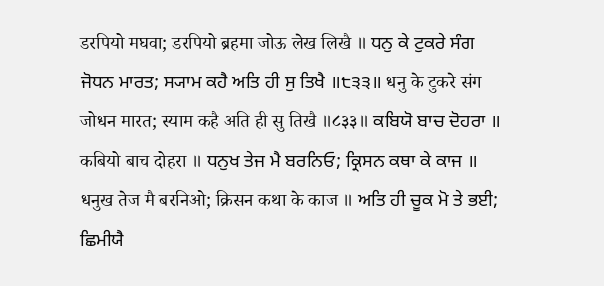डरपियो मघवा; डरपियो ब्रहमा जोऊ लेख लिखै ॥ ਧਨੁ ਕੇ ਟੁਕਰੇ ਸੰਗ ਜੋਧਨ ਮਾਰਤ; ਸ੍ਯਾਮ ਕਹੈ ਅਤਿ ਹੀ ਸੁ ਤਿਖੈ ॥੮੩੩॥ धनु के टुकरे संग जोधन मारत; स्याम कहै अति ही सु तिखै ॥८३३॥ ਕਬਿਯੋ ਬਾਚ ਦੋਹਰਾ ॥ कबियो बाच दोहरा ॥ ਧਨੁਖ ਤੇਜ ਮੈ ਬਰਨਿਓ; ਕ੍ਰਿਸਨ ਕਥਾ ਕੇ ਕਾਜ ॥ धनुख तेज मै बरनिओ; क्रिसन कथा के काज ॥ ਅਤਿ ਹੀ ਚੂਕ ਮੋ ਤੇ ਭਈ; ਛਿਮੀਯੈ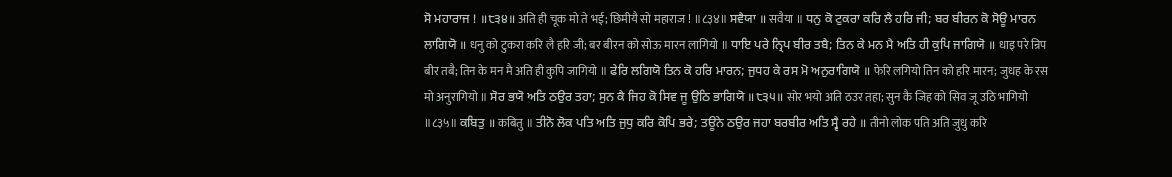ਸੋ ਮਹਾਰਾਜ ! ॥੮੩੪॥ अति ही चूक मो ते भई; छिमीयै सो महाराज ! ॥८३४॥ ਸਵੈਯਾ ॥ सवैया ॥ ਧਨੁ ਕੋ ਟੁਕਰਾ ਕਰਿ ਲੈ ਹਰਿ ਜੀ; ਬਰ ਬੀਰਨ ਕੋ ਸੋਊ ਮਾਰਨ ਲਾਗਿਯੋ ॥ धनु को टुकरा करि लै हरि जी; बर बीरन को सोऊ मारन लागियो ॥ ਧਾਇ ਪਰੇ ਨ੍ਰਿਪ ਬੀਰ ਤਬੈ; ਤਿਨ ਕੇ ਮਨ ਮੈ ਅਤਿ ਹੀ ਕੁਪਿ ਜਾਗਿਯੋ ॥ धाइ परे न्रिप बीर तबै; तिन के मन मै अति ही कुपि जागियो ॥ ਫੇਰਿ ਲਗਿਯੋ ਤਿਨ ਕੋ ਹਰਿ ਮਾਰਨ; ਜੁਧਹ ਕੇ ਰਸ ਮੋ ਅਨੁਰਾਗਿਯੋ ॥ फेरि लगियो तिन को हरि मारन; जुधह के रस मो अनुरागियो ॥ ਸੋਰ ਭਯੋ ਅਤਿ ਠਉਰ ਤਹਾ; ਸੁਨ ਕੈ ਜਿਹ ਕੋ ਸਿਵ ਜੂ ਉਠਿ ਭਾਗਿਯੋ ॥੮੩੫॥ सोर भयो अति ठउर तहा; सुन कै जिह को सिव जू उठि भागियो ॥८३५॥ ਕਬਿਤੁ ॥ कबितु ॥ ਤੀਨੋ ਲੋਕ ਪਤਿ ਅਤਿ ਜੁਧੁ ਕਰਿ ਕੋਪਿ ਭਰੇ; ਤਊਨੇ ਠਉਰ ਜਹਾ ਬਰਬੀਰ ਅਤਿ ਸ੍ਵੈ ਰਹੇ ॥ तीनो लोक पति अति जुधु करि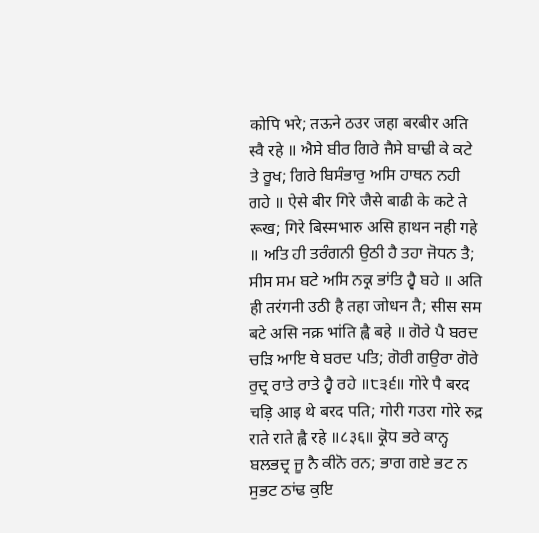कोपि भरे; तऊने ठउर जहा बरबीर अति स्वै रहे ॥ ਐਸੇ ਬੀਰ ਗਿਰੇ ਜੈਸੇ ਬਾਢੀ ਕੇ ਕਟੇ ਤੇ ਰੂਖ; ਗਿਰੇ ਬਿਸੰਭਾਰੁ ਅਸਿ ਹਾਥਨ ਨਹੀ ਗਹੇ ॥ ऐसे बीर गिरे जैसे बाढी के कटे ते रूख; गिरे बिस्मभारु असि हाथन नही गहे ॥ ਅਤਿ ਹੀ ਤਰੰਗਨੀ ਉਠੀ ਹੈ ਤਹਾ ਜੋਧਨ ਤੈ; ਸੀਸ ਸਮ ਬਟੇ ਅਸਿ ਨਕ੍ਰ ਭਾਂਤਿ ਹ੍ਵੈ ਬਹੇ ॥ अति ही तरंगनी उठी है तहा जोधन तै; सीस सम बटे असि नक्र भांति ह्वै बहे ॥ ਗੋਰੇ ਪੈ ਬਰਦ ਚੜਿ ਆਇ ਥੇ ਬਰਦ ਪਤਿ; ਗੋਰੀ ਗਉਰਾ ਗੋਰੇ ਰੁਦ੍ਰ ਰਾਤੇ ਰਾਤੇ ਹ੍ਵੈ ਰਹੇ ॥੮੩੬॥ गोरे पै बरद चड़ि आइ थे बरद पति; गोरी गउरा गोरे रुद्र राते राते ह्वै रहे ॥८३६॥ ਕ੍ਰੋਧ ਭਰੇ ਕਾਨ੍ਹ ਬਲਭਦ੍ਰ ਜੂ ਨੈ ਕੀਨੋ ਰਨ; ਭਾਗ ਗਏ ਭਟ ਨ ਸੁਭਟ ਠਾਂਢ ਕੁਇ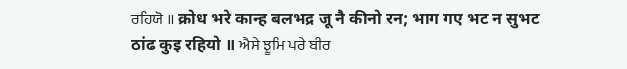ਰਹਿਯੋ ॥ क्रोध भरे कान्ह बलभद्र जू नै कीनो रन; भाग गए भट न सुभट ठांढ कुइ रहियो ॥ ਐਸੇ ਝੂਮਿ ਪਰੇ ਬੀਰ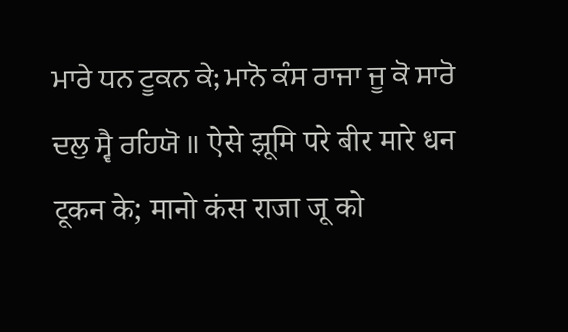ਮਾਰੇ ਧਨ ਟੂਕਨ ਕੇ; ਮਾਨੋ ਕੰਸ ਰਾਜਾ ਜੂ ਕੋ ਸਾਰੋ ਦਲੁ ਸ੍ਵੈ ਰਹਿਯੋ ॥ ऐसे झूमि परे बीर मारे धन टूकन के; मानो कंस राजा जू को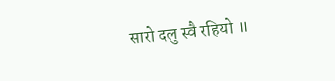सारो दलु स्वै रहियो ॥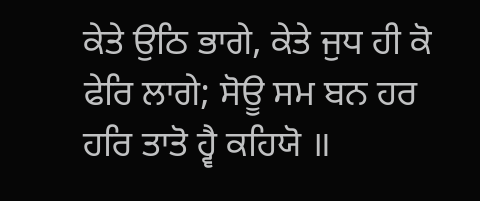ਕੇਤੇ ਉਠਿ ਭਾਗੇ, ਕੇਤੇ ਜੁਧ ਹੀ ਕੋ ਫੇਰਿ ਲਾਗੇ; ਸੋਊ ਸਮ ਬਨ ਹਰ ਹਰਿ ਤਾਤੋ ਹ੍ਵੈ ਕਹਿਯੋ ॥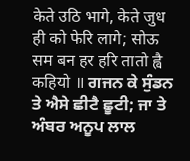केते उठि भागे, केते जुध ही को फेरि लागे; सोऊ सम बन हर हरि तातो ह्वै कहियो ॥ ਗਜਨ ਕੇ ਸੁੰਡਨ ਤੇ ਐਸੇ ਛੀਟੈ ਛੂਟੀ; ਜਾ ਤੇ ਅੰਬਰ ਅਨੂਪ ਲਾਲ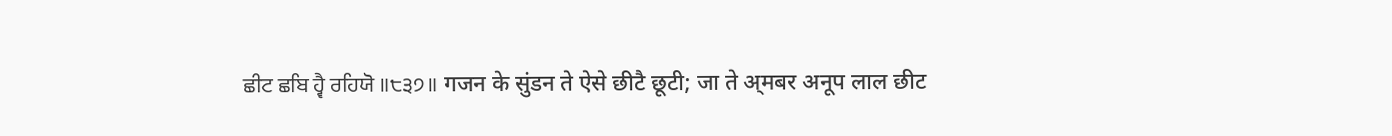ਛੀਟ ਛਬਿ ਹ੍ਵੈ ਰਹਿਯੋ ॥੮੩੭॥ गजन के सुंडन ते ऐसे छीटै छूटी; जा ते अ्मबर अनूप लाल छीट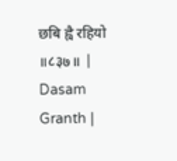छबि ह्वै रहियो ॥८३७॥ |
Dasam Granth |